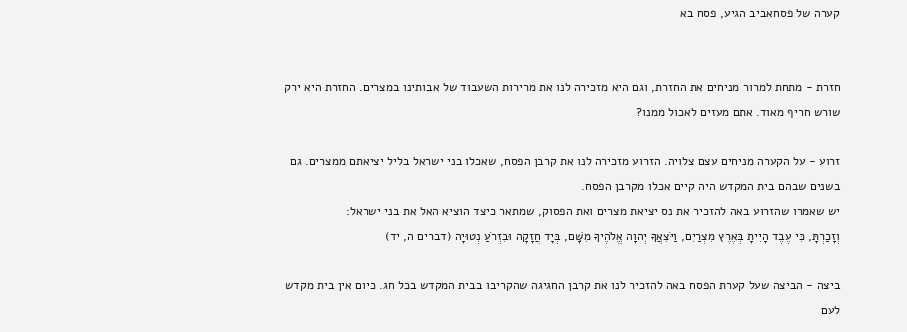קערה של פסחאביב הגיע, פסח בא


חזרת - מתחת למרור מניחים את החזרת, וגם היא מזכירה לנו את מרירות השעבוד של אבותינו במצרים. החזרת היא ירק שורש חריף מאוד. אתם מעזים לאכול ממנו?

זרוע - על הקערה מניחים עצם צלויה. הזרוע מזכירה לנו את קרבן הפסח, שאכלו בני ישראל בליל יציאתם ממצרים. גם בשנים שבהם בית המקדש היה קיים אכלו מקרבן הפסח.
יש שאמרו שהזרוע באה להזכיר את נס יציאת מצרים ואת הפסוק, שמתאר כיצד הוציא האל את בני ישראל:
וְזָכַרְתָּ, כִּי עֶבֶד הָיִיתָ בְּאֶרֶץ מִצְרַיִם, וַיֹּצִאֲךָ יְהוָה אֱלֹהֶיךָ מִשָּׁם, בְּיָד חֲזָקָה וּבִזְרֹעַ נְטוּיָה (דברים ה, יד)

ביצה - הביצה שעל קערת הפסח באה להזכיר לנו את קרבן החגיגה שהקריבו בבית המקדש בכל חג. כיום אין בית מקדש לעם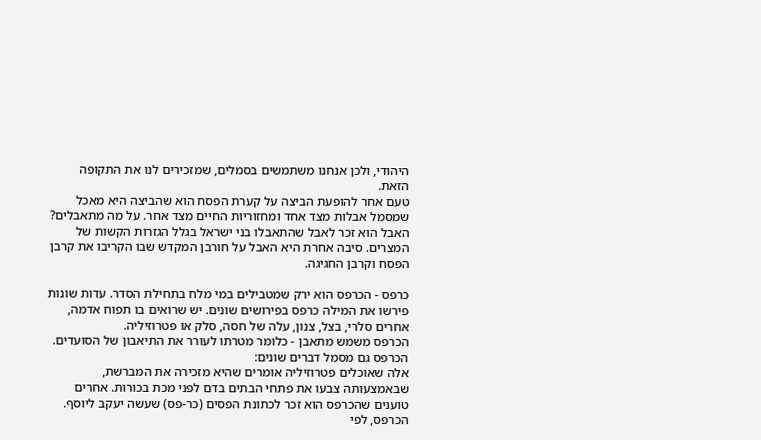היהודי, ולכן אנחנו משתמשים בסמלים, שמזכירים לנו את התקופה הזאת.
טעם אחר להופעת הביצה על קערת הפסח הוא שהביצה היא מאכל שמסמל אבלות מצד אחד ומחזוריות החיים מצד אחר. על מה מתאבלים? האבל הוא זכר לאבל שהתאבלו בני ישראל בגלל הגזרות הקשות של המצרים. סיבה אחרת היא האבל על חורבן המקדש שבו הקריבו את קרבן הפסח וקרבן החגיגה.

כרפס - הכרפס הוא ירק שמטבילים במי מלח בתחילת הסדר. עדות שונות פירשו את המילה כרפס בפירושים שונים. יש שרואים בו תפוח אדמה, אחרים סלרי, בצל, צנון, עלה של חסה, סלק או פטרוזיליה.
הכרפס משמש מתאבן - כלומר מטרתו לעורר את התיאבון של הסועדים.
הכרפס גם מסמל דברים שונים:
אלה שאוכלים פטרוזיליה אומרים שהיא מזכירה את המברשת, שבאמצעותה צבעו את פתחי הבתים בדם לפני מכת בכורות. אחרים טוענים שהכרפס הוא זכר לכתונת הפסים (כר-פס) שעשה יעקב ליוסף. הכרפס, לפי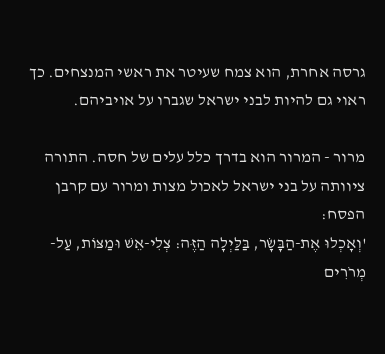גרסה אחרת, הוא צמח שעיטר את ראשי המנצחים. כך ראוי גם להיות לבני ישראל שגברו על אויביהם.

מרור - המרור הוא בדרך כלל עלים של חסה. התורה ציוותה על בני ישראל לאכול מצות ומרור עם קרבן הפסח:
'וְאָכְלוּ אֶת-הַבָּשָׂר, בַּלַּיְלָה הַזֶּה: צְלִי-אֵשׁ וּמַצּוֹת, עַל-מְרֹרִים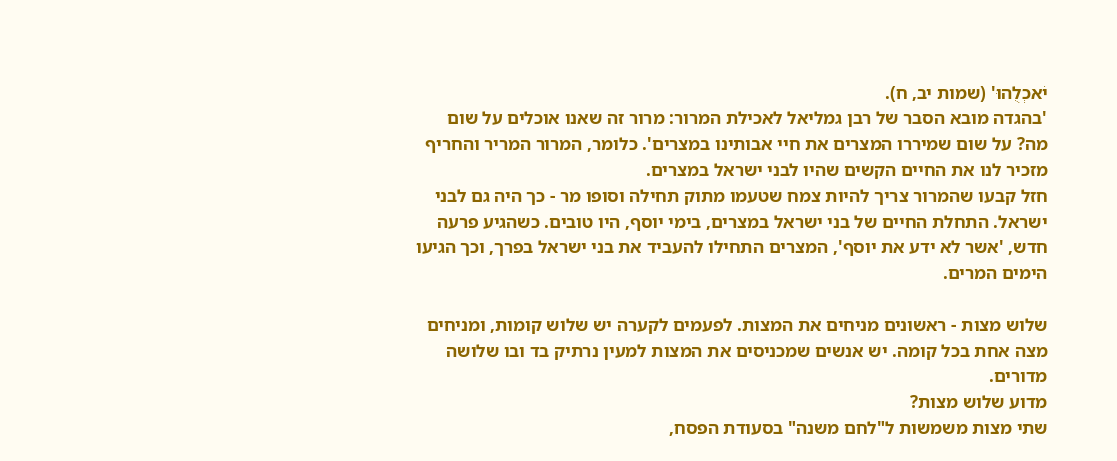יֹאכְלֻהוּ' (שמות יב, ח).
'בהגדה מובא הסבר של רבן גמליאל לאכילת המרור: מרור זה שאנו אוכלים על שום מה? על שום שמיררו המצרים את חיי אבותינו במצרים'. כלומר, המרור המריר והחריף מזכיר לנו את החיים הקשים שהיו לבני ישראל במצרים.
חזל קבעו שהמרור צריך להיות צמח שטעמו מתוק תחילה וסופו מר - כך היה גם לבני ישראל. התחלת החיים של בני ישראל במצרים, בימי יוסף, היו טובים. כשהגיע פרעה חדש, 'אשר לא ידע את יוסף', המצרים התחילו להעביד את בני ישראל בפרך, וכך הגיעו הימים המרים.

שלוש מצות - ראשונים מניחים את המצות. לפעמים לקערה יש שלוש קומות, ומניחים מצה אחת בכל קומה. יש אנשים שמכניסים את המצות למעין נרתיק בד ובו שלושה מדורים.
מדוע שלוש מצות?
שתי מצות משמשות ל"לחם משנה" בסעודת הפסח,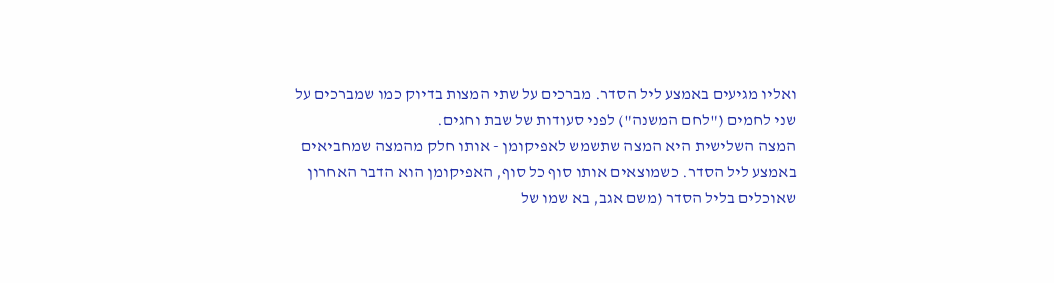ואליו מגיעים באמצע ליל הסדר. מברכים על שתי המצות בדיוק כמו שמברכים על שני לחמים ("לחם המשנה") לפני סעודות של שבת וחגים.
המצה השלישית היא המצה שתשמש לאפיקומן - אותו חלק מהמצה שמחביאים באמצע ליל הסדר. כשמוצאים אותו סוף כל סוף, האפיקומן הוא הדבר האחרון שאוכלים בליל הסדר (משם אגב, בא שמו של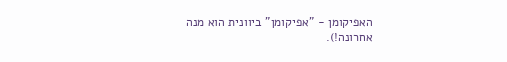האפיקומן - "אפיקומן" ביוונית הוא מנה אחרונה!).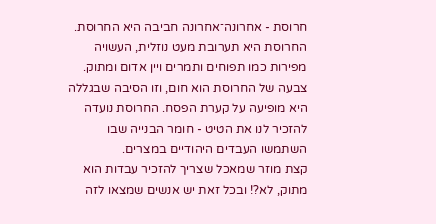חרוסת - אחרונה־אחרונה חביבה היא החרוסת. החרוסת היא תערובת מעט נוזלית, העשויה מפירות כמו תפוחים ותמרים ויין אדום ומתוק. צבעה של החרוסת הוא חום, וזו הסיבה שבגללה היא מופיעה על קערת הפסח. החרוסת נועדה להזכיר לנו את הטיט - חומר הבנייה שבו השתמשו העבדים היהודיים במצרים.
קצת מוזר שמאכל שצריך להזכיר עבדות הוא מתוק, לא?! ובכל זאת יש אנשים שמצאו לזה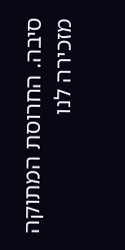סיבה. החרוסת המתוקה מזכירה לנו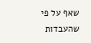שאף על פי שהעבדות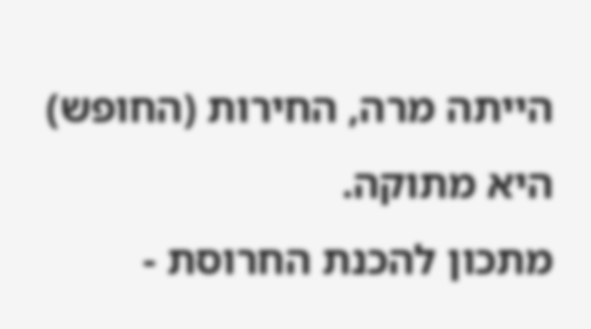הייתה מרה, החירות (החופש) היא מתוקה.
מתכון להכנת החרוסת -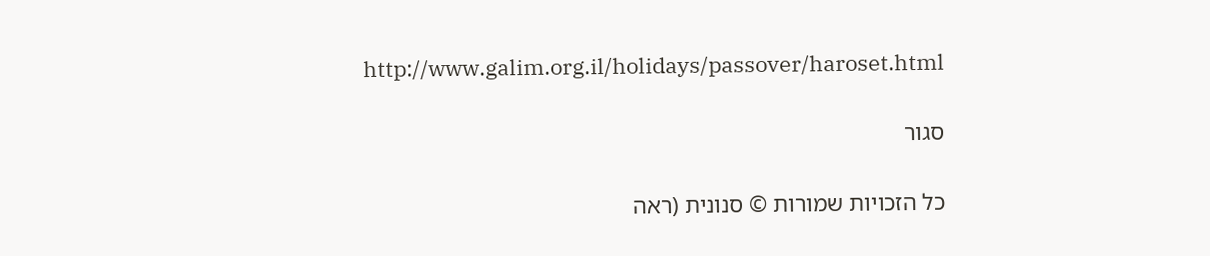http://www.galim.org.il/holidays/passover/haroset.html

סגור

כל הזכויות שמורות © סנונית (ראה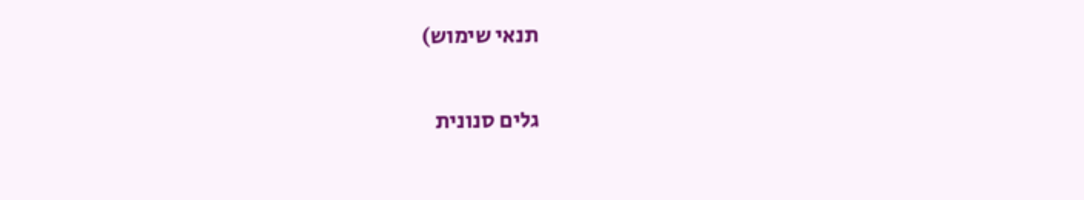תנאי שימוש)


גלים סנונית